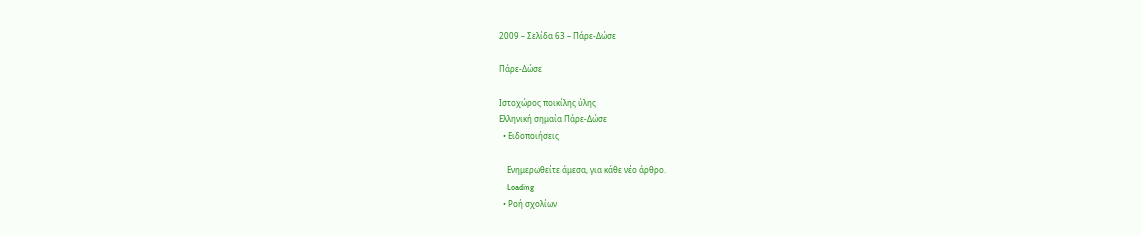2009 – Σελίδα 63 – Πάρε-Δώσε

Πάρε-Δώσε

Ιστοχώρος ποικίλης ύλης
Ελληνική σημαία Πάρε-Δώσε
  • Ειδοποιήσεις

    Ενημερωθείτε άμεσα, για κάθε νέο άρθρο.
    Loading
  • Ροή σχολίων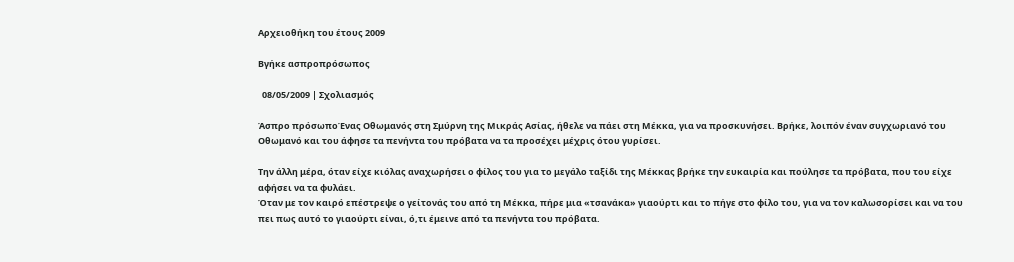Αρχειοθήκη του έτους 2009

Βγήκε ασπροπρόσωπος

  08/05/2009 | Σχολιασμός

Άσπρο πρόσωποΈνας Οθωμανός στη Σμύρνη της Μικράς Ασίας, ήθελε να πάει στη Μέκκα, για να προσκυνήσει. Βρήκε, λοιπόν έναν συγχωριανό του Οθωμανό και του άφησε τα πενήντα του πρόβατα να τα προσέχει μέχρις ότου γυρίσει.

Την άλλη μέρα, όταν είχε κιόλας αναχωρήσει ο φίλος του για το μεγάλο ταξίδι της Μέκκας βρήκε την ευκαιρία και πούλησε τα πρόβατα, που του είχε αφήσει να τα φυλάει.
Όταν με τον καιρό επέστρεψε ο γείτονάς του από τη Μέκκα, πήρε μια «τσανάκα» γιαούρτι και το πήγε στο φίλο του, για να τον καλωσορίσει και να του πει πως αυτό το γιαούρτι είναι, ό,τι έμεινε από τα πενήντα του πρόβατα.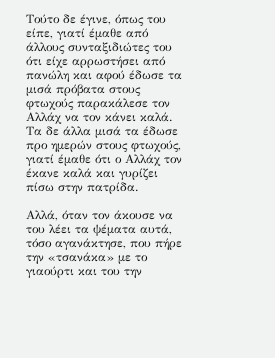Τούτο δε έγινε, όπως του είπε, γιατί έμαθε από άλλους συνταξιδιώτες του ότι είχε αρρωστήσει από πανώλη και αφού έδωσε τα μισά πρόβατα στους φτωχούς παρακάλεσε τον Αλλάχ να τον κάνει καλά. Τα δε άλλα μισά τα έδωσε προ ημερών στους φτωχούς, γιατί έμαθε ότι ο Αλλάχ τον έκανε καλά και γυρίζει πίσω στην πατρίδα.

Αλλά, όταν τον άκουσε να του λέει τα ψέματα αυτά, τόσο αγανάκτησε, που πήρε την «τσανάκα» με το γιαούρτι και του την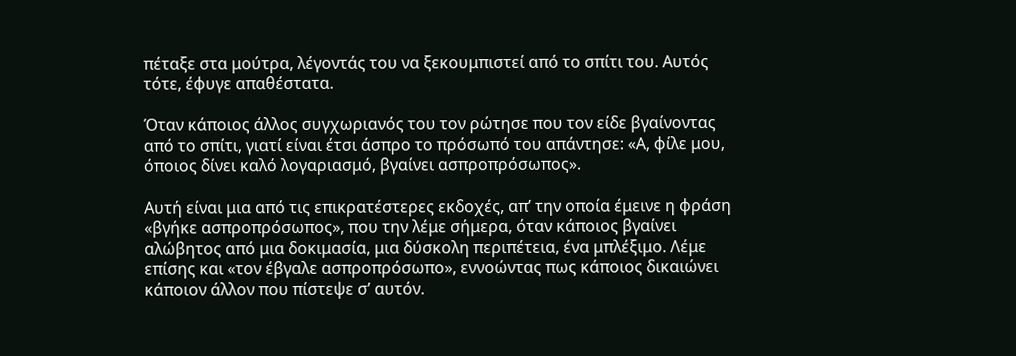πέταξε στα μούτρα, λέγοντάς του να ξεκουμπιστεί από το σπίτι του. Αυτός τότε, έφυγε απαθέστατα.

Όταν κάποιος άλλος συγχωριανός του τον ρώτησε που τον είδε βγαίνοντας από το σπίτι, γιατί είναι έτσι άσπρο το πρόσωπό του απάντησε: «Α, φίλε μου, όποιος δίνει καλό λογαριασμό, βγαίνει ασπροπρόσωπος».

Αυτή είναι μια από τις επικρατέστερες εκδοχές, απ’ την οποία έμεινε η φράση «βγήκε ασπροπρόσωπος», που την λέμε σήμερα, όταν κάποιος βγαίνει αλώβητος από μια δοκιμασία, μια δύσκολη περιπέτεια, ένα μπλέξιμο. Λέμε επίσης και «τον έβγαλε ασπροπρόσωπο», εννοώντας πως κάποιος δικαιώνει κάποιον άλλον που πίστεψε σ’ αυτόν.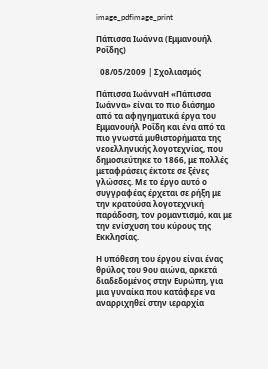image_pdfimage_print

Πάπισσα Ιωάννα (Εμμανουήλ Ροΐδης)

  08/05/2009 | Σχολιασμός

Πάπισσα ΙωάνναΗ «Πάπισσα Ιωάννα» είναι το πιο διάσημο από τα αφηγηματικά έργα του Εμμανουήλ Ροΐδη και ένα από τα πιο γνωστά μυθιστορήματα της νεοελληνικής λογοτεχνίας, που δημοσιεύτηκε το 1866, με πολλές μεταφράσεις έκτοτε σε ξένες γλώσσες. Με το έργο αυτό ο συγγραφέας έρχεται σε ρήξη με την κρατούσα λογοτεχνική παράδοση, τον ρομαντισμό, και με την ενίσχυση του κύρους της Εκκλησίας.

Η υπόθεση του έργου είναι ένας θρύλος του 9ου αιώνα, αρκετά διαδεδομένος στην Ευρώπη, για μια γυναίκα που κατάφερε να αναρριχηθεί στην ιεραρχία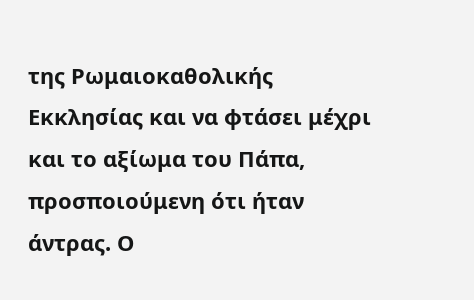της Ρωμαιοκαθολικής Εκκλησίας και να φτάσει μέχρι και το αξίωμα του Πάπα, προσποιούμενη ότι ήταν άντρας. Ο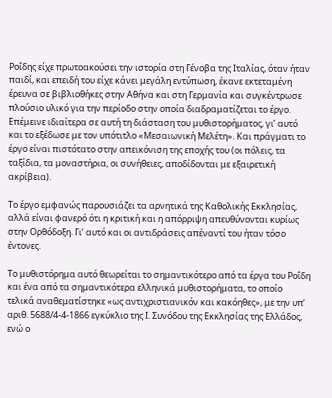Ροΐδης είχε πρωτοακούσει την ιστορία στη Γένοβα της Ιταλίας, όταν ήταν παιδί, και επειδή του είχε κάνει μεγάλη εντύπωση, έκανε εκτεταμένη έρευνα σε βιβλιοθήκες στην Αθήνα και στη Γερμανία και συγκέντρωσε πλούσιο υλικό για την περίοδο στην οποία διαδραματίζεται το έργο. Επέμεινε ιδιαίτερα σε αυτή τη διάσταση του μυθιστορήματος, γι’ αυτό και το εξέδωσε με τον υπότιτλο «Μεσαιωνική Μελέτη». Kαι πράγματι το έργο είναι πιστότατο στην απεικόνιση της εποχής του (οι πόλεις, τα ταξίδια, τα μοναστήρια, οι συνήθειες, αποδίδονται με εξαιρετική ακρίβεια).

Το έργο εμφανώς παρουσιάζει τα αρνητικά της Καθολικής Εκκλησίας, αλλά είναι φανερό ότι η κριτική και η απόρριψη απευθύνονται κυρίως στην Ορθόδοξη. Γι’ αυτό και οι αντιδράσεις απέναντί του ήταν τόσο έντονες.

Το μυθιστόρημα αυτό θεωρείται το σημαντικότερο από τα έργα του Ροΐδη και ένα από τα σημαντικότερα ελληνικά μυθιστορήματα, το οποίο τελικά αναθεματίστηκε «ως αντιχριστιανικόν και κακόηθες», με την υπ’ αριθ. 5688/4-4-1866 εγκύκλιο της Ι. Συνόδου της Εκκλησίας της Ελλάδος, ενώ ο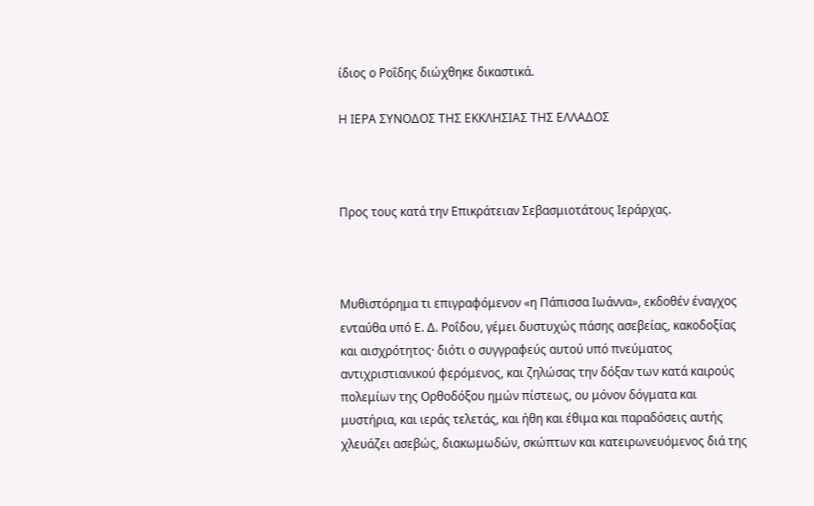ίδιος ο Ροΐδης διώχθηκε δικαστικά.

Η ΙΕΡΑ ΣΥΝΟΔΟΣ ΤΗΣ ΕΚΚΛΗΣΙΑΣ ΤΗΣ ΕΛΛΑΔΟΣ



Προς τους κατά την Επικράτειαν Σεβασμιοτάτους Ιεράρχας.



Μυθιστόρημα τι επιγραφόμενον «η Πάπισσα Ιωάννα», εκδοθέν έναγχος ενταύθα υπό Ε. Δ. Ροΐδου, γέμει δυστυχώς πάσης ασεβείας, κακοδοξίας και αισχρότητος· διότι ο συγγραφεύς αυτού υπό πνεύματος αντιχριστιανικού φερόμενος, και ζηλώσας την δόξαν των κατά καιρούς πολεμίων της Ορθοδόξου ημών πίστεως, ου μόνον δόγματα και μυστήρια, και ιεράς τελετάς, και ήθη και έθιμα και παραδόσεις αυτής χλευάζει ασεβώς, διακωμωδών, σκώπτων και κατειρωνευόμενος διά της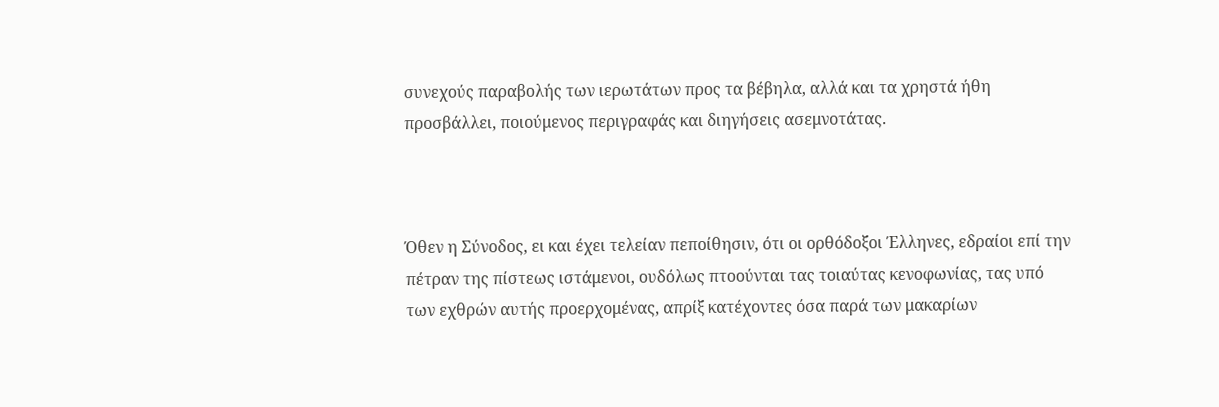συνεχούς παραβολής των ιερωτάτων προς τα βέβηλα, αλλά και τα χρηστά ήθη προσβάλλει, ποιούμενος περιγραφάς και διηγήσεις ασεμνοτάτας.



Όθεν η Σύνοδος, ει και έχει τελείαν πεποίθησιν, ότι οι ορθόδοξοι Έλληνες, εδραίοι επί την πέτραν της πίστεως ιστάμενοι, ουδόλως πτοούνται τας τοιαύτας κενοφωνίας, τας υπό των εχθρών αυτής προερχομένας, απρίξ κατέχοντες όσα παρά των μακαρίων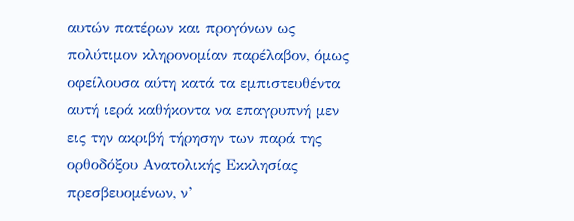αυτών πατέρων και προγόνων ως πολύτιμον κληρονομίαν παρέλαβον, όμως οφείλουσα αύτη κατά τα εμπιστευθέντα αυτή ιερά καθήκοντα να επαγρυπνή μεν εις την ακριβή τήρησην των παρά της ορθοδόξου Ανατολικής Εκκλησίας πρεσβευομένων, ν’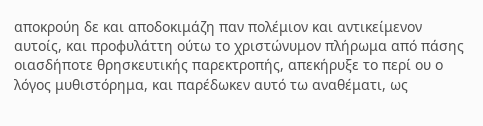αποκρούη δε και αποδοκιμάζη παν πολέμιον και αντικείμενον αυτοίς, και προφυλάττη ούτω το χριστώνυμον πλήρωμα από πάσης οιασδήποτε θρησκευτικής παρεκτροπής, απεκήρυξε το περί ου ο λόγος μυθιστόρημα, και παρέδωκεν αυτό τω αναθέματι, ως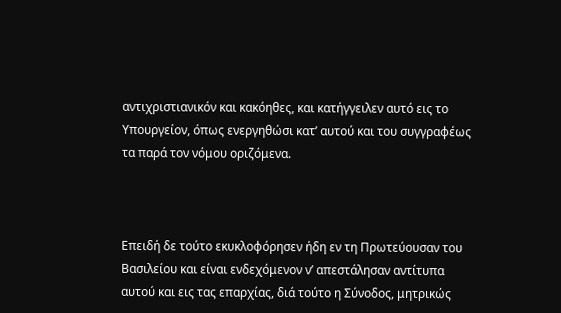αντιχριστιανικόν και κακόηθες, και κατήγγειλεν αυτό εις το Υπουργείον, όπως ενεργηθώσι κατ’ αυτού και του συγγραφέως τα παρά τον νόμου οριζόμενα.



Επειδή δε τούτο εκυκλοφόρησεν ήδη εν τη Πρωτεύουσαν του Βασιλείου και είναι ενδεχόμενον ν’ απεστάλησαν αντίτυπα αυτού και εις τας επαρχίας, διά τούτο η Σύνοδος, μητρικώς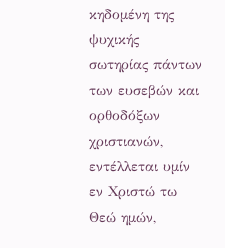κηδομένη της ψυχικής σωτηρίας πάντων των ευσεβών και ορθοδόξων χριστιανών, εντέλλεται υμίν εν Χριστώ τω Θεώ ημών,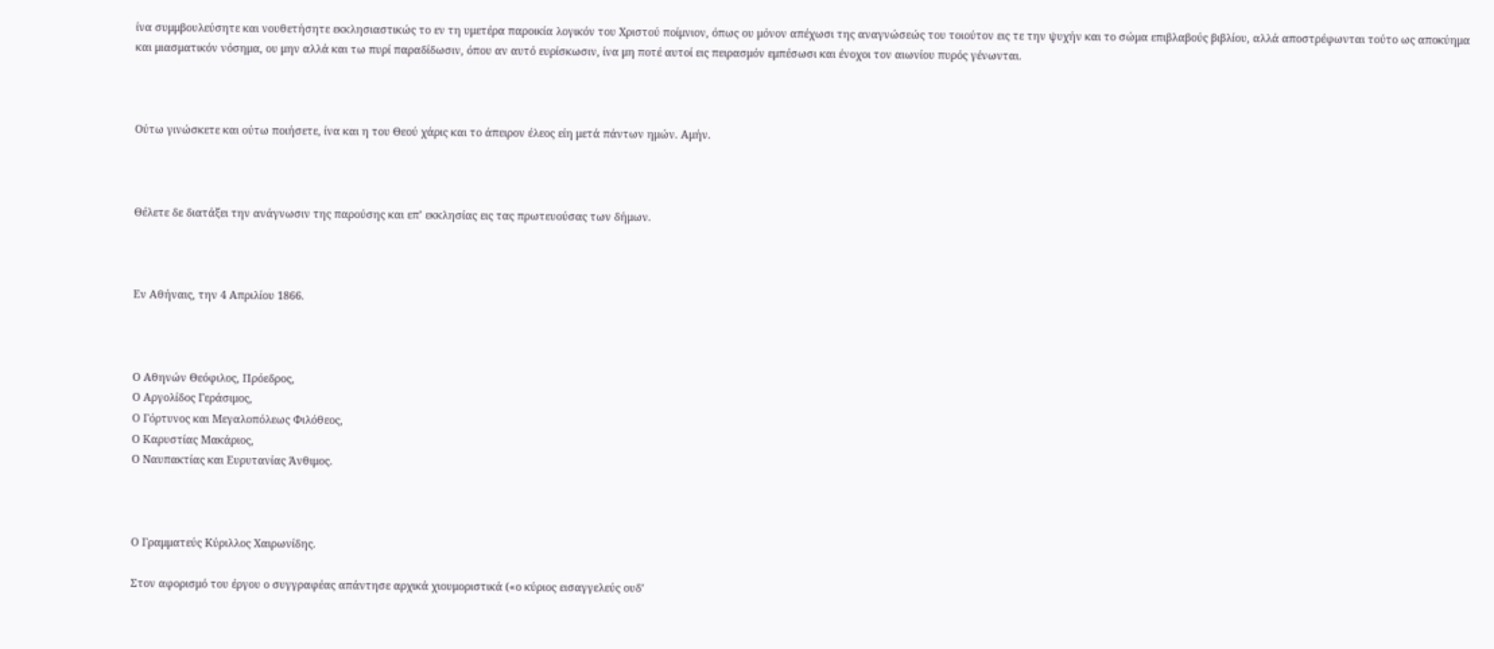ίνα συμμβουλεύσητε και νουθετήσητε εκκλησιαστικώς το εν τη υμετέρα παροικία λογικόν του Χριστού ποίμνιον, όπως ου μόνον απέχωσι της αναγνώσεώς του τοιούτον εις τε την ψυχήν και το σώμα επιβλαβούς βιβλίου, αλλά αποστρέφωνται τούτο ως αποκύημα και μιασματικόν νόσημα, ου μην αλλά και τω πυρί παραδίδωσιν, όπου αν αυτό ευρίσκωσιν, ίνα μη ποτέ αυτοί εις πειρασμόν εμπέσωσι και ένοχοι τον αιωνίου πυρός γένωνται.



Ούτω γινώσκετε και ούτω ποιήσετε, ίνα και η του Θεού χάρις και το άπειρον έλεος είη μετά πάντων ημών. Αμήν.



Θέλετε δε διατάξει την ανάγνωσιν της παρούσης και επ’ εκκλησίας εις τας πρωτευούσας των δήμων.



Εν Αθήναις, την 4 Απριλίου 1866.



Ο Αθηνών Θεόφιλος, Πρόεδρος,
Ο Αργολίδος Γεράσιμος,
Ο Γόρτυνος και Μεγαλοπόλεως Φιλόθεος,
Ο Καρυστίας Μακάριος,
Ο Ναυπακτίας και Ευρυτανίας Άνθιμος.



Ο Γραμματεύς Κύριλλος Χαιρωνίδης.

Στον αφορισμό του έργου ο συγγραφέας απάντησε αρχικά χιουμοριστικά («ο κύριος εισαγγελεύς ουδ’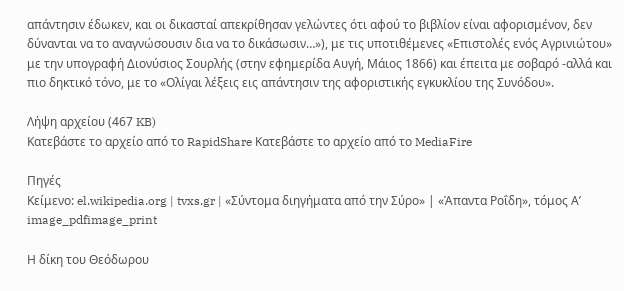απάντησιν έδωκεν, και οι δικασταί απεκρίθησαν γελώντες ότι αφού το βιβλίον είναι αφορισμένον, δεν δύνανται να το αναγνώσουσιν δια να το δικάσωσιν…»), με τις υποτιθέμενες «Επιστολές ενός Αγρινιώτου» με την υπογραφή Διονύσιος Σουρλής (στην εφημερίδα Αυγή, Μάιος 1866) και έπειτα με σοβαρό -αλλά και πιο δηκτικό τόνο, με το «Ολίγαι λέξεις εις απάντησιν της αφοριστικής εγκυκλίου της Συνόδου».

Λήψη αρχείου (467 KB)
Κατεβάστε το αρχείο από το RapidShare Κατεβάστε το αρχείο από το MediaFire

Πηγές
Κείμενο: el.wikipedia.org | tvxs.gr | «Σύντομα διηγήματα από την Σύρο» | «Άπαντα Ροΐδη», τόμος Α’
image_pdfimage_print

Η δίκη του Θεόδωρου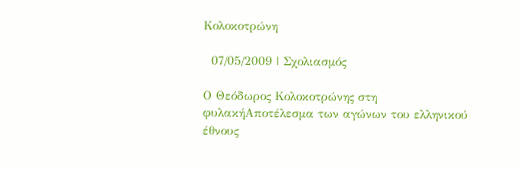Κολοκοτρώνη

  07/05/2009 | Σχολιασμός

Ο Θεόδωρος Κολοκοτρώνης στη φυλακήΑποτέλεσμα των αγώνων του ελληνικού έθνους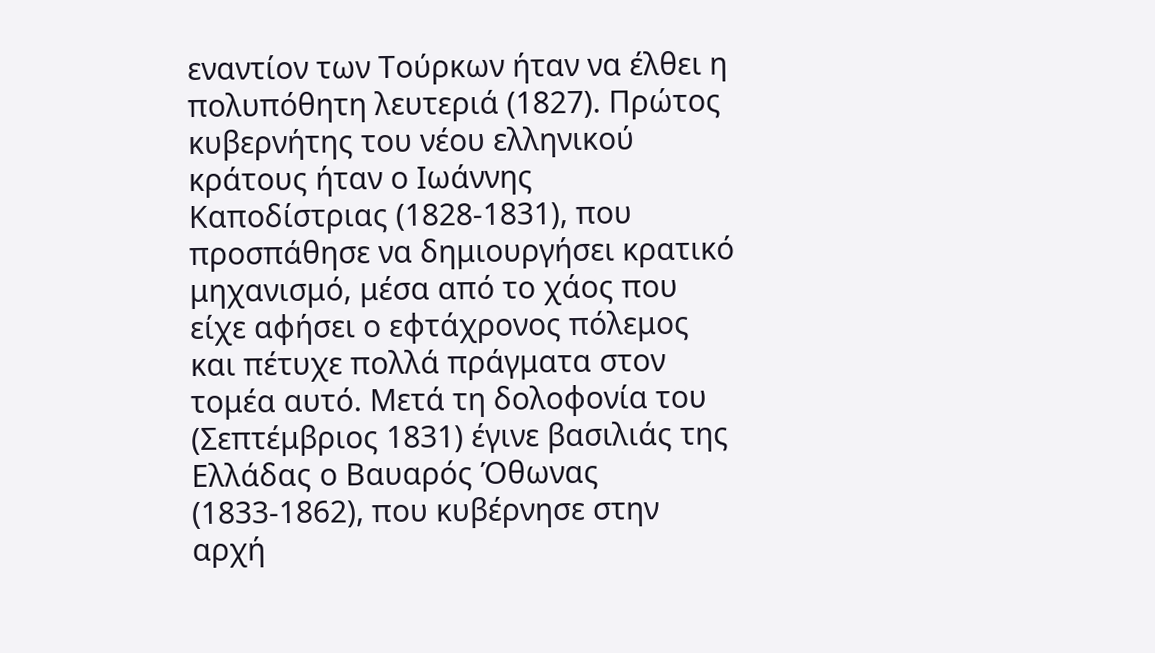εναντίον των Τούρκων ήταν να έλθει η πολυπόθητη λευτεριά (1827). Πρώτος κυβερνήτης του νέου ελληνικού κράτους ήταν ο Ιωάννης Καποδίστριας (1828-1831), που προσπάθησε να δημιουργήσει κρατικό μηχανισμό, μέσα από το χάος που είχε αφήσει ο εφτάχρονος πόλεμος και πέτυχε πολλά πράγματα στον τομέα αυτό. Μετά τη δολοφονία του (Σεπτέμβριος 1831) έγινε βασιλιάς της Ελλάδας ο Βαυαρός Όθωνας (1833-1862), που κυβέρνησε στην αρχή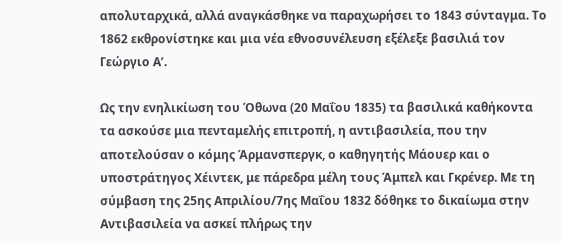απολυταρχικά, αλλά αναγκάσθηκε να παραχωρήσει το 1843 σύνταγμα. Το 1862 εκθρονίστηκε και μια νέα εθνοσυνέλευση εξέλεξε βασιλιά τον Γεώργιο Α’.

Ως την ενηλικίωση του Όθωνα (20 Μαΐου 1835) τα βασιλικά καθήκοντα τα ασκούσε μια πενταμελής επιτροπή, η αντιβασιλεία, που την αποτελούσαν ο κόμης Άρμανσπεργκ, ο καθηγητής Μάουερ και ο υποστράτηγος Χέιντεκ, με πάρεδρα μέλη τους Άμπελ και Γκρένερ. Με τη σύμβαση της 25ης Απριλίου/7ης Μαΐου 1832 δόθηκε το δικαίωμα στην Αντιβασιλεία να ασκεί πλήρως την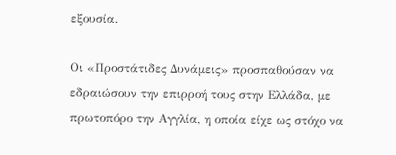εξουσία.

Οι «Προστάτιδες Δυνάμεις» προσπαθούσαν να εδραιώσουν την επιρροή τους στην Ελλάδα, με πρωτοπόρο την Αγγλία, η οποία είχε ως στόχο να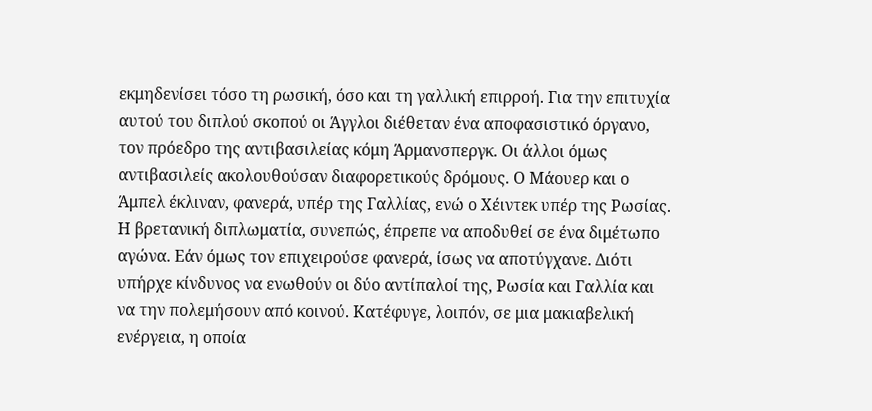εκμηδενίσει τόσο τη ρωσική, όσο και τη γαλλική επιρροή. Για την επιτυχία αυτού του διπλού σκοπού οι Άγγλοι διέθεταν ένα αποφασιστικό όργανο, τον πρόεδρο της αντιβασιλείας κόμη Άρμανσπεργκ. Οι άλλοι όμως αντιβασιλείς ακολουθούσαν διαφορετικούς δρόμους. Ο Μάουερ και ο Άμπελ έκλιναν, φανερά, υπέρ της Γαλλίας, ενώ ο Χέιντεκ υπέρ της Ρωσίας. Η βρετανική διπλωματία, συνεπώς, έπρεπε να αποδυθεί σε ένα διμέτωπο αγώνα. Εάν όμως τον επιχειρούσε φανερά, ίσως να αποτύγχανε. Διότι υπήρχε κίνδυνος να ενωθούν οι δύο αντίπαλοί της, Ρωσία και Γαλλία και να την πολεμήσουν από κοινού. Κατέφυγε, λοιπόν, σε μια μακιαβελική ενέργεια, η οποία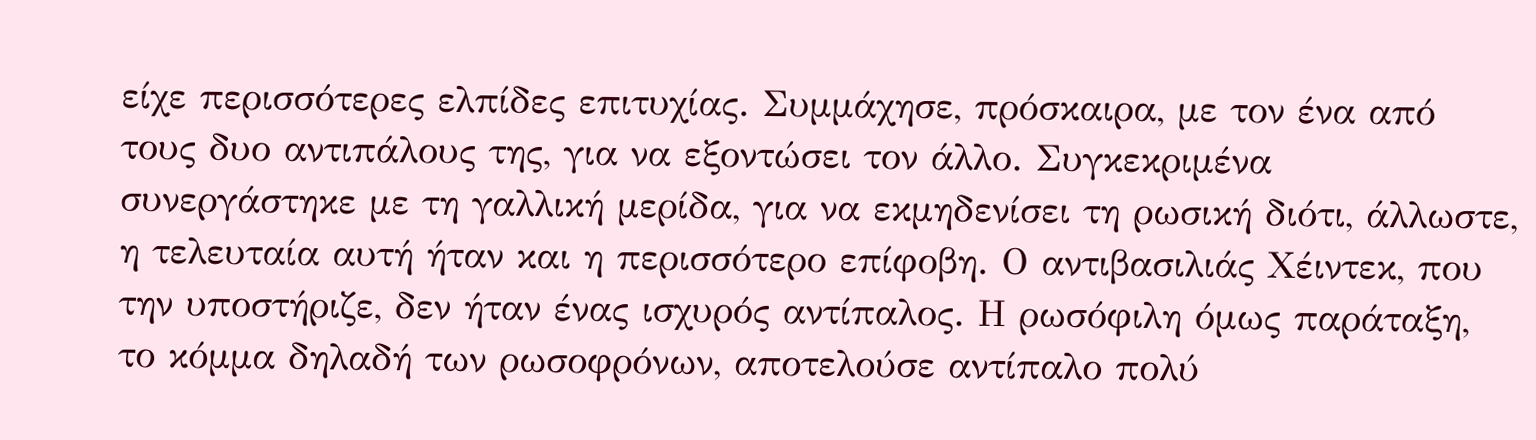είχε περισσότερες ελπίδες επιτυχίας. Συμμάχησε, πρόσκαιρα, με τον ένα από τους δυο αντιπάλους της, για να εξοντώσει τον άλλο. Συγκεκριμένα συνεργάστηκε με τη γαλλική μερίδα, για να εκμηδενίσει τη ρωσική διότι, άλλωστε, η τελευταία αυτή ήταν και η περισσότερο επίφοβη. Ο αντιβασιλιάς Χέιντεκ, που την υποστήριζε, δεν ήταν ένας ισχυρός αντίπαλος. Η ρωσόφιλη όμως παράταξη, το κόμμα δηλαδή των ρωσοφρόνων, αποτελούσε αντίπαλο πολύ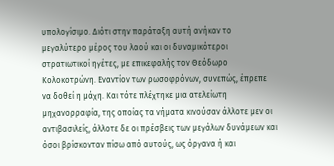υπολογίσιμο. Διότι στην παράταξη αυτή ανήκαν το μεγαλύτερο μέρος του λαού και οι δυναμικότεροι στρατιωτικοί ηγέτες, με επικεφαλής τον Θεόδωρο Κολοκοτρώνη. Εναντίον των ρωσοφρόνων, συνεπώς, έπρεπε να δοθεί η μάχη. Και τότε πλέχτηκε μια ατελείωτη μηχανορραφία, της οποίας τα νήματα κινούσαν άλλοτε μεν οι αντιβασιλείς, άλλοτε δε οι πρέσβεις των μεγάλων δυνάμεων και όσοι βρίσκονταν πίσω από αυτούς, ως όργανα ή και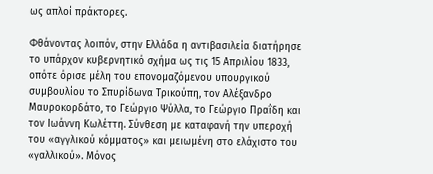ως απλοί πράκτορες.

Φθάνοντας λοιπόν, στην Ελλάδα η αντιβασιλεία διατήρησε το υπάρχον κυβερνητικό σχήμα ως τις 15 Απριλίου 1833, οπότε όρισε μέλη του επονομαζόμενου υπουργικού συμβουλίου το Σπυρίδωνα Τρικούπη, τον Αλέξανδρο Μαυροκορδάτο, το Γεώργιο Ψύλλα, το Γεώργιο Πραΐδη και τον Ιωάννη Κωλέττη. Σύνθεση με καταφανή την υπεροχή του «αγγλικού κόμματος» και μειωμένη στο ελάχιστο του «γαλλικού». Μόνος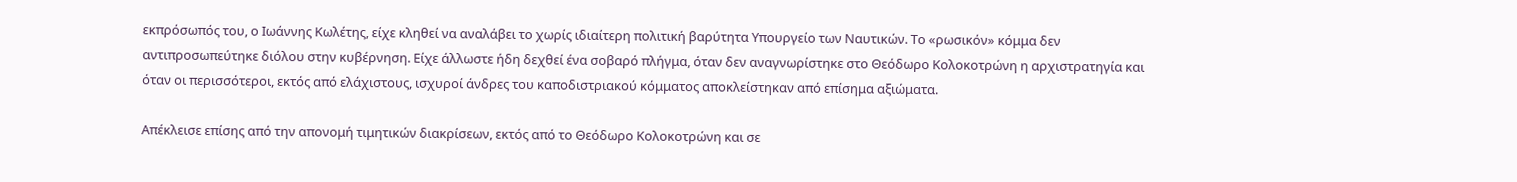εκπρόσωπός του, ο Ιωάννης Κωλέτης, είχε κληθεί να αναλάβει το χωρίς ιδιαίτερη πολιτική βαρύτητα Υπουργείο των Ναυτικών. Το «ρωσικόν» κόμμα δεν αντιπροσωπεύτηκε διόλου στην κυβέρνηση. Είχε άλλωστε ήδη δεχθεί ένα σοβαρό πλήγμα, όταν δεν αναγνωρίστηκε στο Θεόδωρο Κολοκοτρώνη η αρχιστρατηγία και όταν οι περισσότεροι, εκτός από ελάχιστους, ισχυροί άνδρες του καποδιστριακού κόμματος αποκλείστηκαν από επίσημα αξιώματα.

Απέκλεισε επίσης από την απονομή τιμητικών διακρίσεων, εκτός από το Θεόδωρο Κολοκοτρώνη και σε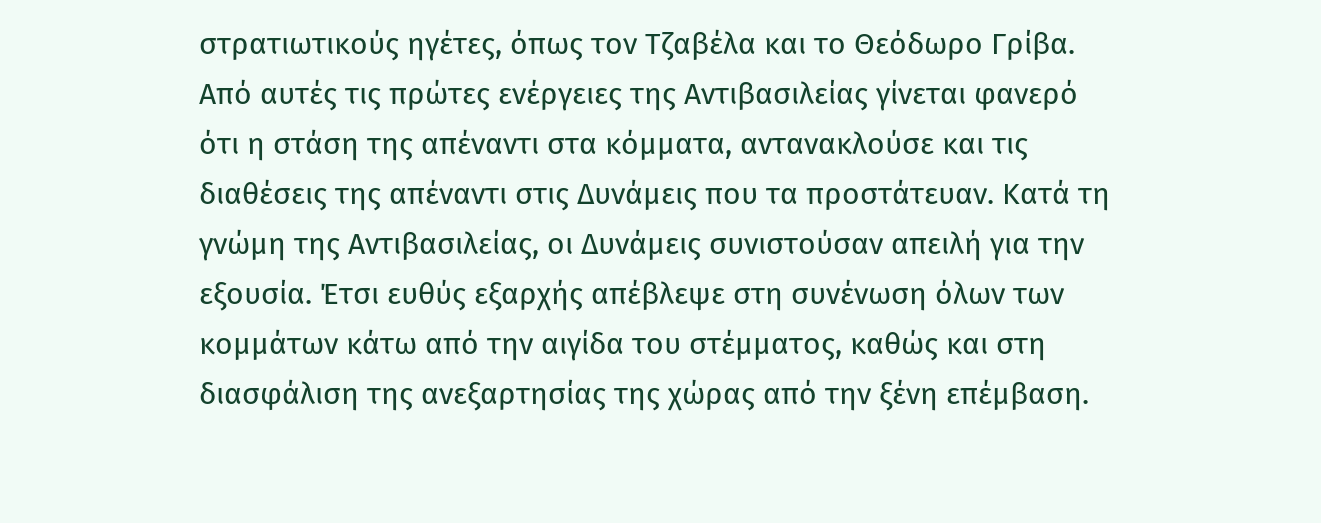στρατιωτικούς ηγέτες, όπως τον Τζαβέλα και το Θεόδωρο Γρίβα. Από αυτές τις πρώτες ενέργειες της Αντιβασιλείας γίνεται φανερό ότι η στάση της απέναντι στα κόμματα, αντανακλούσε και τις διαθέσεις της απέναντι στις Δυνάμεις που τα προστάτευαν. Κατά τη γνώμη της Αντιβασιλείας, οι Δυνάμεις συνιστούσαν απειλή για την εξουσία. Έτσι ευθύς εξαρχής απέβλεψε στη συνένωση όλων των κομμάτων κάτω από την αιγίδα του στέμματος, καθώς και στη διασφάλιση της ανεξαρτησίας της χώρας από την ξένη επέμβαση.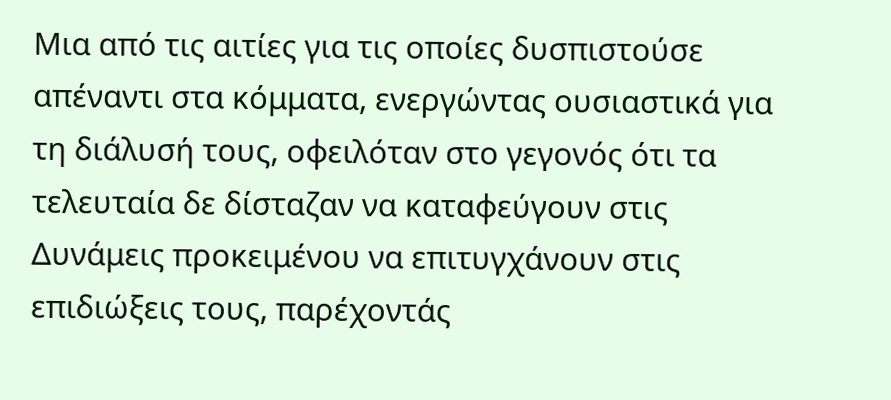Μια από τις αιτίες για τις οποίες δυσπιστούσε απέναντι στα κόμματα, ενεργώντας ουσιαστικά για τη διάλυσή τους, οφειλόταν στο γεγονός ότι τα τελευταία δε δίσταζαν να καταφεύγουν στις Δυνάμεις προκειμένου να επιτυγχάνουν στις επιδιώξεις τους, παρέχοντάς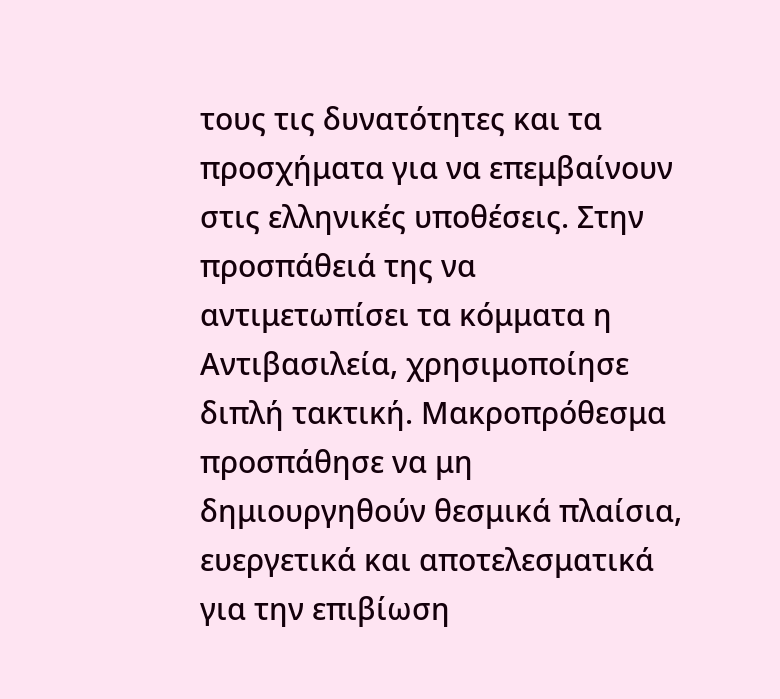τους τις δυνατότητες και τα προσχήματα για να επεμβαίνουν στις ελληνικές υποθέσεις. Στην προσπάθειά της να αντιμετωπίσει τα κόμματα η Αντιβασιλεία, χρησιμοποίησε διπλή τακτική. Μακροπρόθεσμα προσπάθησε να μη δημιουργηθούν θεσμικά πλαίσια, ευεργετικά και αποτελεσματικά για την επιβίωση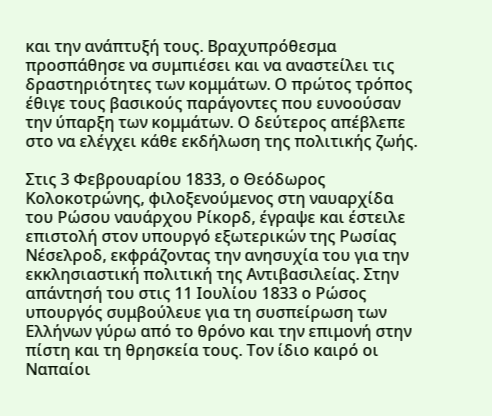και την ανάπτυξή τους. Βραχυπρόθεσμα προσπάθησε να συμπιέσει και να αναστείλει τις δραστηριότητες των κομμάτων. Ο πρώτος τρόπος έθιγε τους βασικούς παράγοντες που ευνοούσαν την ύπαρξη των κομμάτων. Ο δεύτερος απέβλεπε στο να ελέγχει κάθε εκδήλωση της πολιτικής ζωής.

Στις 3 Φεβρουαρίου 1833, ο Θεόδωρος Κολοκοτρώνης, φιλοξενούμενος στη ναυαρχίδα του Ρώσου ναυάρχου Ρίκορδ, έγραψε και έστειλε επιστολή στον υπουργό εξωτερικών της Ρωσίας Νέσελροδ, εκφράζοντας την ανησυχία του για την εκκλησιαστική πολιτική της Αντιβασιλείας. Στην απάντησή του στις 11 Ιουλίου 1833 ο Ρώσος υπουργός συμβούλευε για τη συσπείρωση των Ελλήνων γύρω από το θρόνο και την επιμονή στην πίστη και τη θρησκεία τους. Τον ίδιο καιρό οι Ναπαίοι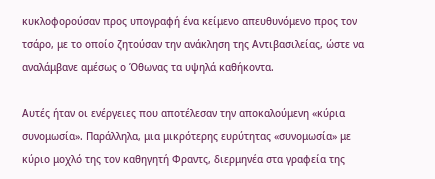κυκλοφορούσαν προς υπογραφή ένα κείμενο απευθυνόμενο προς τον τσάρο, με το οποίο ζητούσαν την ανάκληση της Αντιβασιλείας, ώστε να αναλάμβανε αμέσως ο Όθωνας τα υψηλά καθήκοντα.

Αυτές ήταν οι ενέργειες που αποτέλεσαν την αποκαλούμενη «κύρια συνομωσία». Παράλληλα, μια μικρότερης ευρύτητας «συνομωσία» με κύριο μοχλό της τον καθηγητή Φραντς, διερμηνέα στα γραφεία της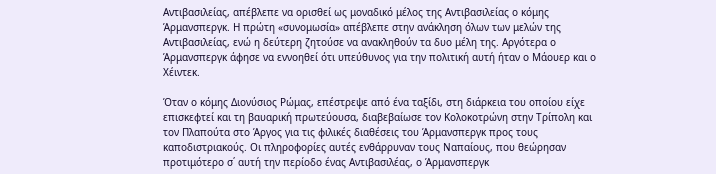Αντιβασιλείας, απέβλεπε να ορισθεί ως μοναδικό μέλος της Αντιβασιλείας ο κόμης Άρμανσπεργκ. Η πρώτη «συνομωσία» απέβλεπε στην ανάκληση όλων των μελών της Αντιβασιλείας, ενώ η δεύτερη ζητούσε να ανακληθούν τα δυο μέλη της. Αργότερα ο Άρμανσπεργκ άφησε να εννοηθεί ότι υπεύθυνος για την πολιτική αυτή ήταν ο Μάουερ και ο Χέιντεκ.

Όταν ο κόμης Διονύσιος Ρώμας, επέστρεψε από ένα ταξίδι, στη διάρκεια του οποίου είχε επισκεφτεί και τη βαυαρική πρωτεύουσα, διαβεβαίωσε τον Κολοκοτρώνη στην Τρίπολη και τον Πλαπούτα στο Άργος για τις φιλικές διαθέσεις του Άρμανσπεργκ προς τους καποδιστριακούς. Οι πληροφορίες αυτές ενθάρρυναν τους Ναπαίους, που θεώρησαν προτιμότερο σ΄ αυτή την περίοδο ένας Αντιβασιλέας, ο Άρμανσπεργκ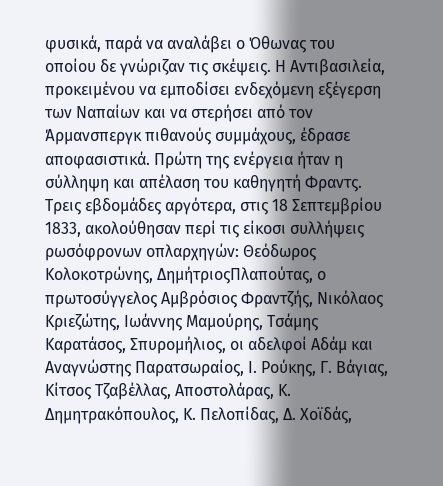φυσικά, παρά να αναλάβει ο Όθωνας του οποίου δε γνώριζαν τις σκέψεις. Η Αντιβασιλεία, προκειμένου να εμποδίσει ενδεχόμενη εξέγερση των Ναπαίων και να στερήσει από τον Άρμανσπεργκ πιθανούς συμμάχους, έδρασε αποφασιστικά. Πρώτη της ενέργεια ήταν η σύλληψη και απέλαση του καθηγητή Φραντς. Τρεις εβδομάδες αργότερα, στις 18 Σεπτεμβρίου 1833, ακολούθησαν περί τις είκοσι συλλήψεις ρωσόφρονων οπλαρχηγών: Θεόδωρος Κολοκοτρώνης, ΔημήτριοςΠλαπούτας, ο πρωτοσύγγελος Αμβρόσιος Φραντζής, Νικόλαος Κριεζώτης, Ιωάννης Μαμούρης, Τσάμης Καρατάσος, Σπυρομήλιος, οι αδελφοί Αδάμ και Αναγνώστης Παρατσωραίος, Ι. Ρούκης, Γ. Βάγιας, Κίτσος Τζαβέλλας, Αποστολάρας, Κ. Δημητρακόπουλος, Κ. Πελοπίδας, Δ. Χοϊδάς,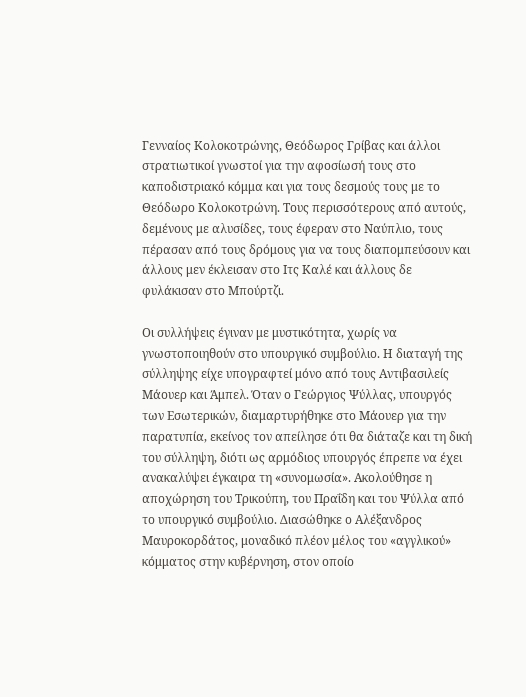Γενναίος Κολοκοτρώνης, Θεόδωρος Γρίβας και άλλοι στρατιωτικοί γνωστοί για την αφοσίωσή τους στο καποδιστριακό κόμμα και για τους δεσμούς τους με το Θεόδωρο Κολοκοτρώνη. Τους περισσότερους από αυτούς, δεμένους με αλυσίδες, τους έφεραν στο Ναύπλιο, τους πέρασαν από τους δρόμους για να τους διαπομπεύσουν και άλλους μεν έκλεισαν στο Ιτς Καλέ και άλλους δε φυλάκισαν στο Μπούρτζι.

Οι συλλήψεις έγιναν με μυστικότητα, χωρίς να γνωστοποιηθούν στο υπουργικό συμβούλιο. Η διαταγή της σύλληψης είχε υπογραφτεί μόνο από τους Αντιβασιλείς Μάουερ και Άμπελ. Όταν ο Γεώργιος Ψύλλας, υπουργός των Εσωτερικών, διαμαρτυρήθηκε στο Μάουερ για την παρατυπία, εκείνος τον απείλησε ότι θα διάταζε και τη δική του σύλληψη, διότι ως αρμόδιος υπουργός έπρεπε να έχει ανακαλύψει έγκαιρα τη «συνομωσία». Ακολούθησε η αποχώρηση του Τρικούπη, του Πραΐδη και του Ψύλλα από το υπουργικό συμβούλιο. Διασώθηκε ο Αλέξανδρος Μαυροκορδάτος, μοναδικό πλέον μέλος του «αγγλικού» κόμματος στην κυβέρνηση, στον οποίο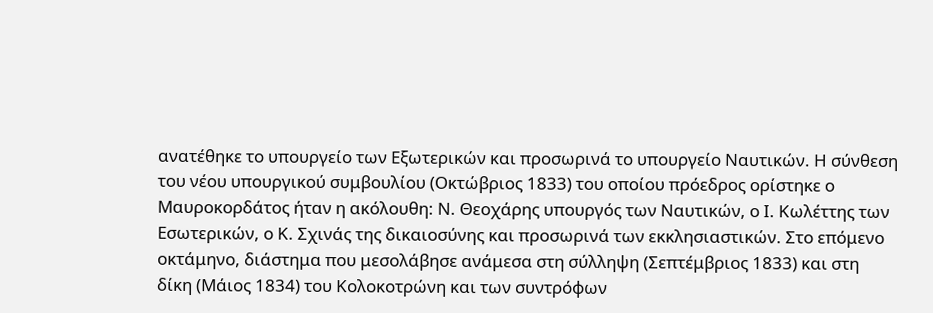ανατέθηκε το υπουργείο των Εξωτερικών και προσωρινά το υπουργείο Ναυτικών. Η σύνθεση του νέου υπουργικού συμβουλίου (Οκτώβριος 1833) του οποίου πρόεδρος ορίστηκε ο Μαυροκορδάτος ήταν η ακόλουθη: Ν. Θεοχάρης υπουργός των Ναυτικών, ο Ι. Κωλέττης των Εσωτερικών, ο Κ. Σχινάς της δικαιοσύνης και προσωρινά των εκκλησιαστικών. Στο επόμενο οκτάμηνο, διάστημα που μεσολάβησε ανάμεσα στη σύλληψη (Σεπτέμβριος 1833) και στη δίκη (Μάιος 1834) του Κολοκοτρώνη και των συντρόφων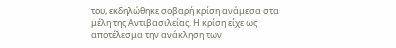του, εκδηλώθηκε σοβαρή κρίση ανάμεσα στα μέλη της Αντιβασιλείας. Η κρίση είχε ως αποτέλεσμα την ανάκληση των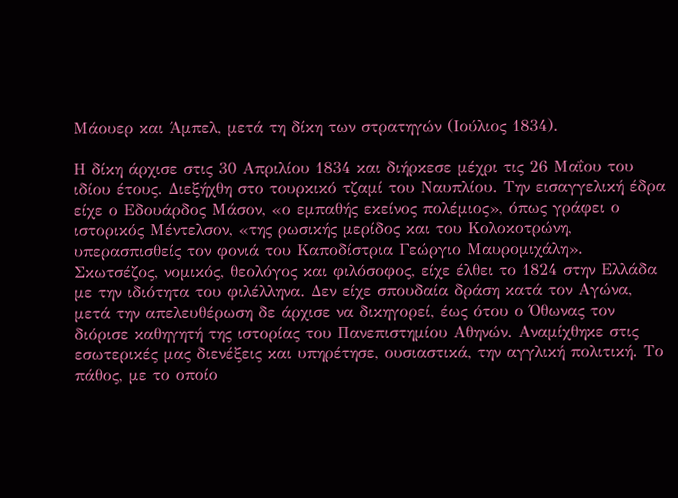Μάουερ και Άμπελ, μετά τη δίκη των στρατηγών (Ιούλιος 1834).

Η δίκη άρχισε στις 30 Απριλίου 1834 και διήρκεσε μέχρι τις 26 Μαΐου του ιδίου έτους. Διεξήχθη στο τουρκικό τζαμί του Ναυπλίου. Την εισαγγελική έδρα είχε ο Εδουάρδος Μάσον, «ο εμπαθής εκείνος πολέμιος», όπως γράφει ο ιστορικός Μέντελσον, «της ρωσικής μερίδος και του Κολοκοτρώνη, υπερασπισθείς τον φονιά του Καποδίστρια Γεώργιο Μαυρομιχάλη». Σκωτσέζος, νομικός, θεολόγος και φιλόσοφος, είχε έλθει το 1824 στην Ελλάδα με την ιδιότητα του φιλέλληνα. Δεν είχε σπουδαία δράση κατά τον Αγώνα, μετά την απελευθέρωση δε άρχισε να δικηγορεί, έως ότου ο Όθωνας τον διόρισε καθηγητή της ιστορίας του Πανεπιστημίου Αθηνών. Αναμίχθηκε στις εσωτερικές μας διενέξεις και υπηρέτησε, ουσιαστικά, την αγγλική πολιτική. Το πάθος, με το οποίο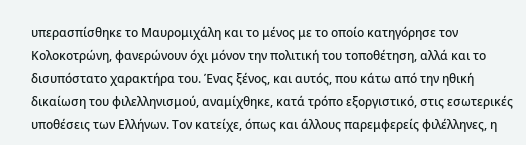υπερασπίσθηκε το Μαυρομιχάλη και το μένος με το οποίο κατηγόρησε τον Κολοκοτρώνη, φανερώνουν όχι μόνον την πολιτική του τοποθέτηση, αλλά και το δισυπόστατο χαρακτήρα του. Ένας ξένος, και αυτός, που κάτω από την ηθική δικαίωση του φιλελληνισμού, αναμίχθηκε, κατά τρόπο εξοργιστικό, στις εσωτερικές υποθέσεις των Ελλήνων. Τον κατείχε, όπως και άλλους παρεμφερείς φιλέλληνες, η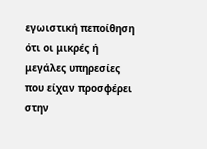εγωιστική πεποίθηση ότι οι μικρές ή μεγάλες υπηρεσίες που είχαν προσφέρει στην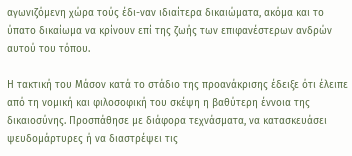αγωνιζόμενη χώρα τούς έδι-ναν ιδιαίτερα δικαιώματα, ακόμα και το ύπατο δικαίωμα να κρίνουν επί της ζωής των επιφανέστερων ανδρών αυτού του τόπου.

Η τακτική του Μάσον κατά το στάδιο της προανάκρισης έδειξε ότι έλειπε από τη νομική και φιλοσοφική του σκέψη η βαθύτερη έννοια της δικαιοσύνης. Προσπάθησε με διάφορα τεχνάσματα, να κατασκευάσει ψευδομάρτυρες ή να διαστρέψει τις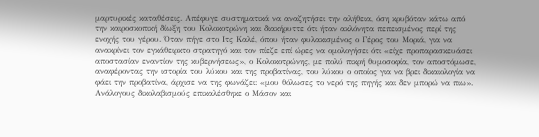μαρτυρικές καταθέσεις. Απέφυγε συστηματικά να αναζητήσει την αλήθεια, όση κρυβόταν κάτω από την καιροσκοπική δίωξη του Κολοκοτρώνη και διακήρυττε ότι ήταν ακλόνητα πεπεισμένος περί της ενοχής του γέρου. Όταν πήγε στο Ιτς Καλέ, όπου ήταν φυλακισμένος ο Γέρος του Μοριά, για να ανακρίνει τον εγκάθειρκτο στρατηγό και τον πίεζε επί ώρες να ομολογήσει ότι «είχε προπαρασκευάσει αποστασίαν εναντίον της κυβερνήσεως», ο Κολοκοτρώνης, με πολύ πικρή θυμοσοφία, τον αποστόμωσε, αναφέροντας την ιστορία του λύκου και της προβατίνας, του λύκου ο οποίος για να βρει δικαιολογία να φάει την προβατίνα, άρχισε να της φωνάζει: «μου θόλωσες το νερό της πηγής και δεν μπορώ να πιω». Ανάλογους δικολαβισμούς επικαλέσθηκε ο Μάσον και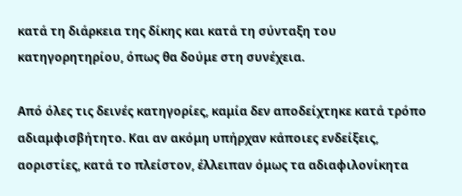κατά τη διάρκεια της δίκης και κατά τη σύνταξη του κατηγορητηρίου, όπως θα δούμε στη συνέχεια.

Από όλες τις δεινές κατηγορίες, καμία δεν αποδείχτηκε κατά τρόπο αδιαμφισβήτητο. Και αν ακόμη υπήρχαν κάποιες ενδείξεις, αοριστίες, κατά το πλείστον, έλλειπαν όμως τα αδιαφιλονίκητα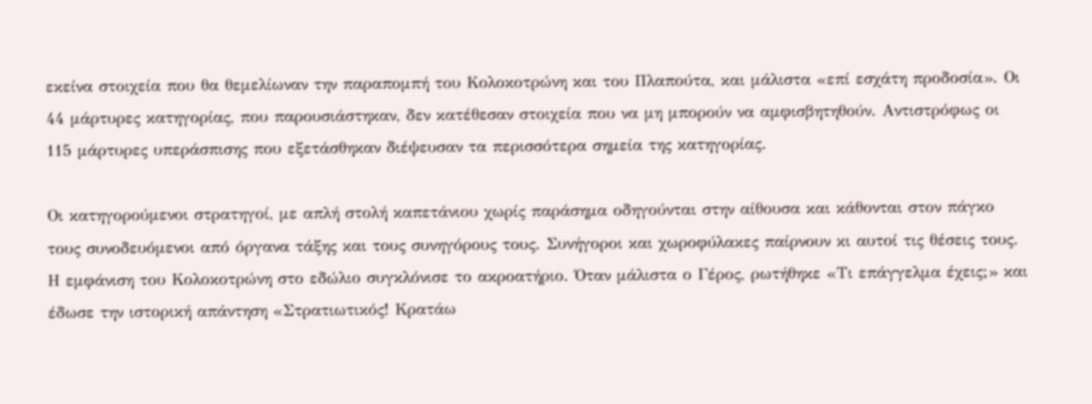εκείνα στοιχεία που θα θεμελίωναν την παραπομπή του Κολοκοτρώνη και του Πλαπούτα, και μάλιστα «επί εσχάτη προδοσία». Οι 44 μάρτυρες κατηγορίας, που παρουσιάστηκαν, δεν κατέθεσαν στοιχεία που να μη μπορούν να αμφισβητηθούν. Αντιστρόφως οι 115 μάρτυρες υπεράσπισης που εξετάσθηκαν διέψευσαν τα περισσότερα σημεία της κατηγορίας.

Οι κατηγορούμενοι στρατηγοί, με απλή στολή καπετάνιου χωρίς παράσημα οδηγούνται στην αίθουσα και κάθονται στον πάγκο τους συνοδευόμενοι από όργανα τάξης και τους συνηγόρους τους. Συνήγοροι και χωροφύλακες παίρνουν κι αυτοί τις θέσεις τους. Η εμφάνιση του Κολοκοτρώνη στο εδώλιο συγκλόνισε το ακροατήριο. Όταν μάλιστα ο Γέρος, ρωτήθηκε «Τι επάγγελμα έχεις;» και έδωσε την ιστορική απάντηση «Στρατιωτικός! Κρατάω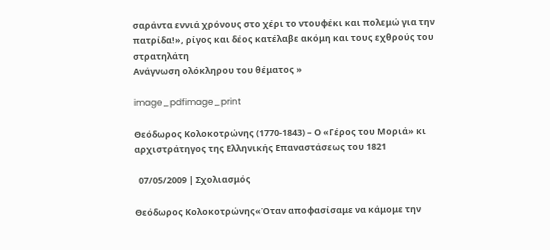σαράντα εννιά χρόνους στο χέρι το ντουφέκι και πολεμώ για την πατρίδα!», ρίγος και δέος κατέλαβε ακόμη και τους εχθρούς του στρατηλάτη
Ανάγνωση ολόκληρου του θέματος »

image_pdfimage_print

Θεόδωρος Κολοκοτρώνης (1770-1843) – Ο «Γέρος του Μοριά» κι αρχιστράτηγος της Ελληνικής Επαναστάσεως του 1821

  07/05/2009 | Σχολιασμός

Θεόδωρος Κολοκοτρώνης«Όταν αποφασίσαμε να κάμομε την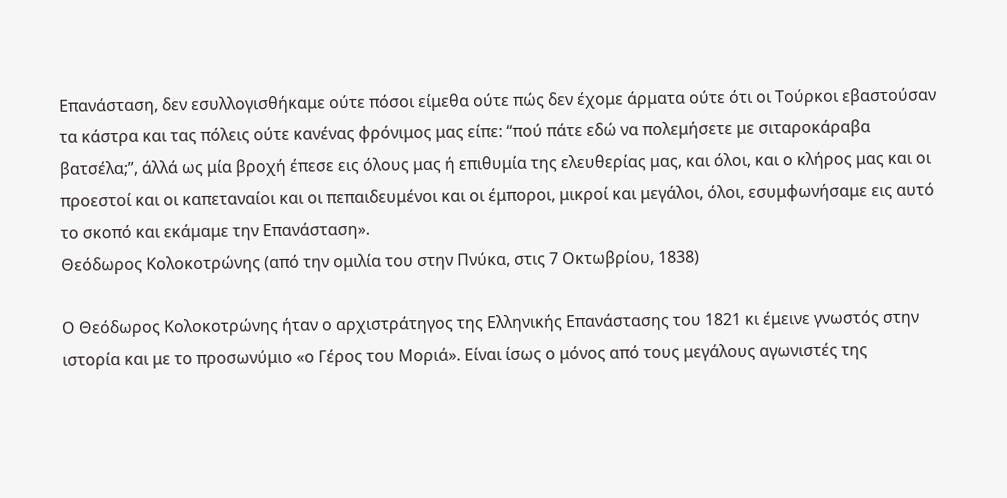Επανάσταση, δεν εσυλλογισθήκαμε ούτε πόσοι είμεθα ούτε πώς δεν έχομε άρματα ούτε ότι οι Τούρκοι εβαστούσαν τα κάστρα και τας πόλεις ούτε κανένας φρόνιμος μας είπε: “πού πάτε εδώ να πολεμήσετε με σιταροκάραβα βατσέλα;”, άλλά ως μία βροχή έπεσε εις όλους μας ή επιθυμία της ελευθερίας μας, και όλοι, και ο κλήρος μας και οι προεστοί και οι καπεταναίοι και οι πεπαιδευμένοι και οι έμποροι, μικροί και μεγάλοι, όλοι, εσυμφωνήσαμε εις αυτό το σκοπό και εκάμαμε την Επανάσταση».
Θεόδωρος Κολοκοτρώνης (από την ομιλία του στην Πνύκα, στις 7 Οκτωβρίου, 1838)

Ο Θεόδωρος Κολοκοτρώνης ήταν ο αρχιστράτηγος της Ελληνικής Επανάστασης του 1821 κι έμεινε γνωστός στην ιστορία και με το προσωνύμιο «ο Γέρος του Μοριά». Είναι ίσως ο μόνος από τους μεγάλους αγωνιστές της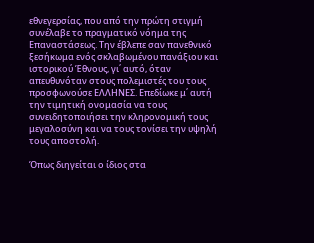εθνεγερσίας, που από την πρώτη στιγμή συνέλαβε το πραγματικό νόημα της Επαναστάσεως. Την έβλεπε σαν πανεθνικό ξεσήκωμα ενός σκλαβωμένου πανάξιου και ιστορικού Έθνους, γι΄ αυτό, όταν απευθυνόταν στους πολεμιστές του τους προσφωνούσε ΕΛΛΗΝΕΣ. Επεδίωκε μ΄ αυτή την τιμητική ονομασία να τους συνειδητοποιήσει την κληρονομική τους μεγαλοσύνη και να τους τονίσει την υψηλή τους αποστολή.

Όπως διηγείται ο ίδιος στα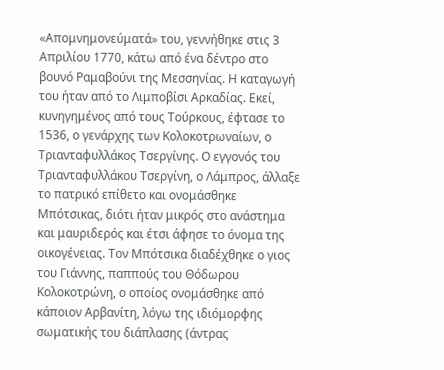«Απομνημονεύματά» του, γεννήθηκε στις 3 Απριλίου 1770, κάτω από ένα δέντρο στο βουνό Ραμαβούνι της Μεσσηνίας. Η καταγωγή του ήταν από το Λιμποβίσι Αρκαδίας. Εκεί, κυνηγημένος από τους Τούρκους, έφτασε το 1536, ο γενάρχης των Κολοκοτρωναίων, ο Τριανταφυλλάκος Τσεργίνης. Ο εγγονός του Τριανταφυλλάκου Τσεργίνη, ο Λάμπρος, άλλαξε το πατρικό επίθετο και ονομάσθηκε Μπότσικας, διότι ήταν μικρός στο ανάστημα και μαυριδερός και έτσι άφησε το όνομα της οικογένειας. Τον Μπότσικα διαδέχθηκε ο γιος του Γιάννης, παππούς του Θόδωρου Κολοκοτρώνη, ο οποίος ονομάσθηκε από κάποιον Αρβανίτη, λόγω της ιδιόμορφης σωματικής του διάπλασης (άντρας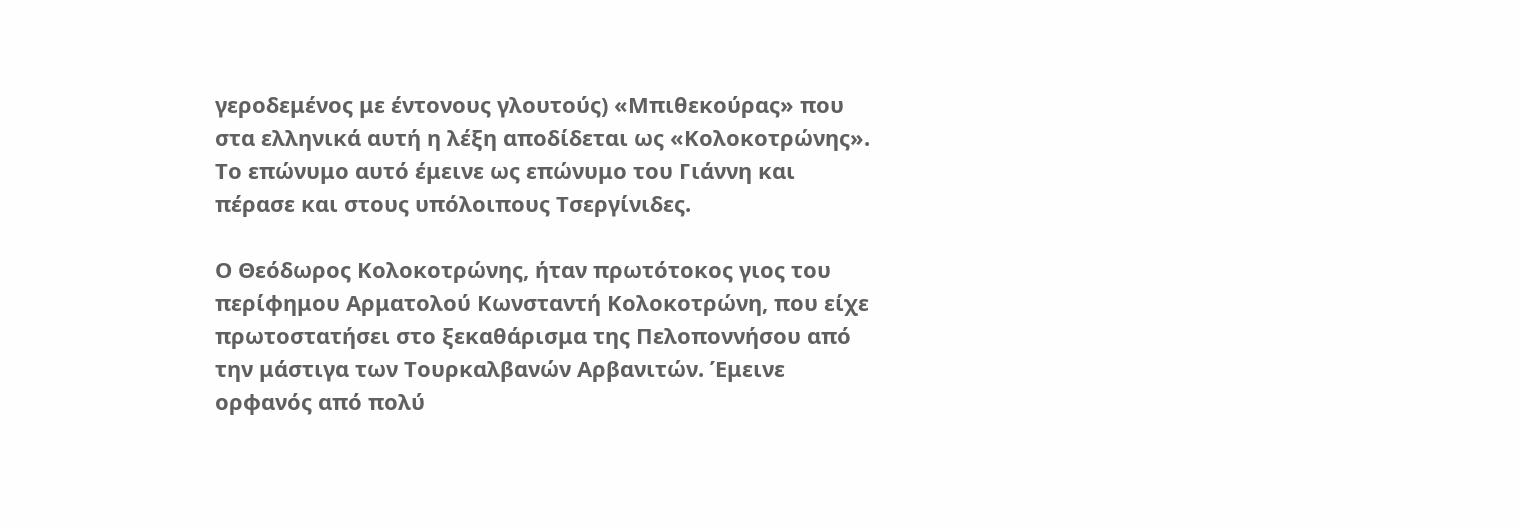γεροδεμένος με έντονους γλουτούς) «Μπιθεκούρας» που στα ελληνικά αυτή η λέξη αποδίδεται ως «Κολοκοτρώνης». Το επώνυμο αυτό έμεινε ως επώνυμο του Γιάννη και πέρασε και στους υπόλοιπους Τσεργίνιδες.

Ο Θεόδωρος Κολοκοτρώνης, ήταν πρωτότοκος γιος του περίφημου Αρματολού Κωνσταντή Κολοκοτρώνη, που είχε πρωτοστατήσει στο ξεκαθάρισμα της Πελοποννήσου από την μάστιγα των Τουρκαλβανών Αρβανιτών. Έμεινε ορφανός από πολύ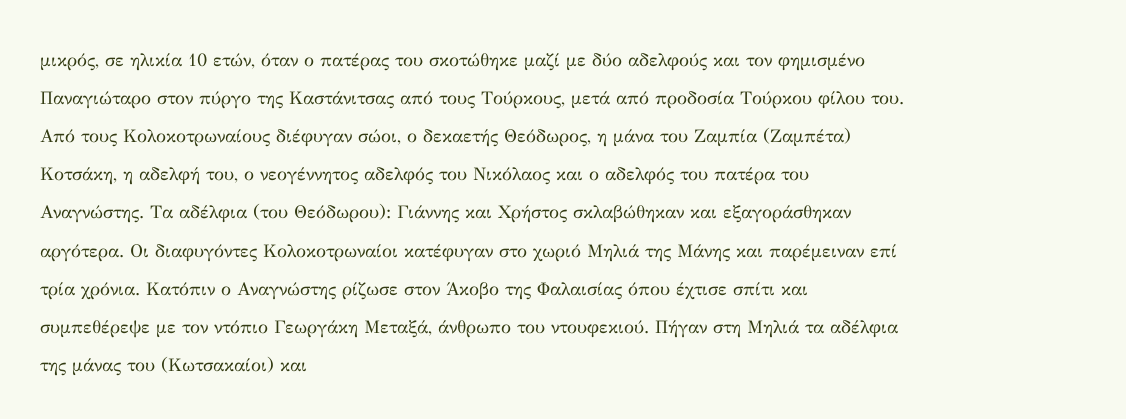μικρός, σε ηλικία 10 ετών, όταν ο πατέρας του σκοτώθηκε μαζί με δύο αδελφούς και τον φημισμένο Παναγιώταρο στον πύργο της Καστάνιτσας από τους Τούρκους, μετά από προδοσία Τούρκου φίλου του. Από τους Κολοκοτρωναίους διέφυγαν σώοι, ο δεκαετής Θεόδωρος, η μάνα του Ζαμπία (Ζαμπέτα) Κοτσάκη, η αδελφή του, ο νεογέννητος αδελφός του Νικόλαος και ο αδελφός του πατέρα του Αναγνώστης. Τα αδέλφια (του Θεόδωρου): Γιάννης και Χρήστος σκλαβώθηκαν και εξαγοράσθηκαν αργότερα. Οι διαφυγόντες Κολοκοτρωναίοι κατέφυγαν στο χωριό Μηλιά της Μάνης και παρέμειναν επί τρία χρόνια. Κατόπιν ο Αναγνώστης ρίζωσε στον Άκοβο της Φαλαισίας όπου έχτισε σπίτι και συμπεθέρεψε με τον ντόπιο Γεωργάκη Μεταξά, άνθρωπο του ντουφεκιού. Πήγαν στη Μηλιά τα αδέλφια της μάνας του (Κωτσακαίοι) και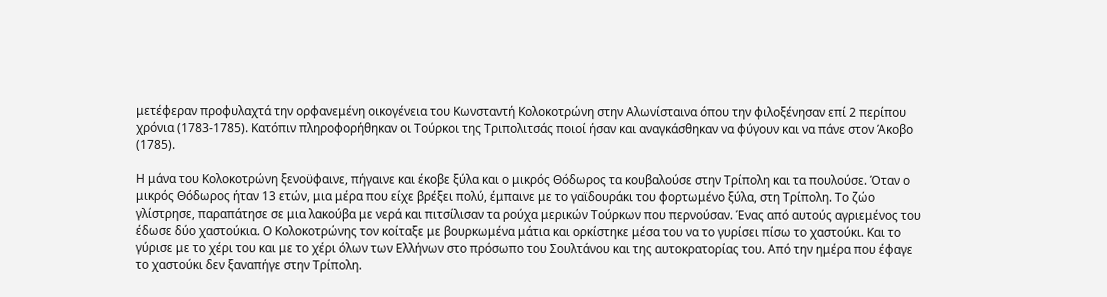μετέφεραν προφυλαχτά την ορφανεμένη οικογένεια του Κωνσταντή Κολοκοτρώνη στην Αλωνίσταινα όπου την φιλοξένησαν επί 2 περίπου χρόνια (1783-1785). Κατόπιν πληροφορήθηκαν οι Τούρκοι της Τριπολιτσάς ποιοί ήσαν και αναγκάσθηκαν να φύγουν και να πάνε στον Άκοβο (1785).

Η μάνα του Κολοκοτρώνη ξενοϋφαινε, πήγαινε και έκοβε ξύλα και ο μικρός Θόδωρος τα κουβαλούσε στην Τρίπολη και τα πουλούσε. Όταν ο μικρός Θόδωρος ήταν 13 ετών, μια μέρα που είχε βρέξει πολύ, έμπαινε με το γαϊδουράκι του φορτωμένο ξύλα, στη Τρίπολη. Το ζώο γλίστρησε, παραπάτησε σε μια λακούβα με νερά και πιτσίλισαν τα ρούχα μερικών Τούρκων που περνούσαν. Ένας από αυτούς αγριεμένος του έδωσε δύο χαστούκια. Ο Κολοκοτρώνης τον κοίταξε με βουρκωμένα μάτια και ορκίστηκε μέσα του να το γυρίσει πίσω το χαστούκι. Και το γύρισε με το χέρι του και με το χέρι όλων των Ελλήνων στο πρόσωπο του Σουλτάνου και της αυτοκρατορίας του. Από την ημέρα που έφαγε το χαστούκι δεν ξαναπήγε στην Τρίπολη.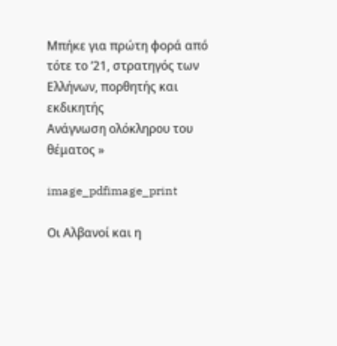Μπήκε για πρώτη φορά από τότε το ’21, στρατηγός των Ελλήνων, πορθητής και εκδικητής
Ανάγνωση ολόκληρου του θέματος »

image_pdfimage_print

Οι Αλβανοί και η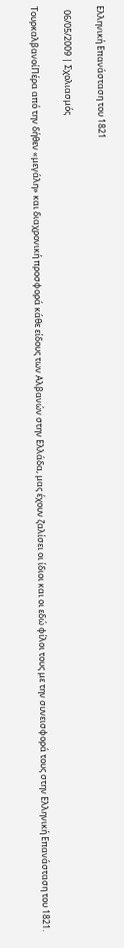Ελληνική Επανάσταση του 1821

  06/05/2009 | Σχολιασμός

ΤουρκαλβανοίΠέρα από την δήθεν «μεγάλη» και διαχρονική προσφορά κάθε είδους των Αλβανών στην Ελλάδα, μας έχουν ζαλίσει οι ίδιοι και οι εδώ φίλοι τους με την συνεισφορά τους στην Ελληνική Επανάσταση του 1821.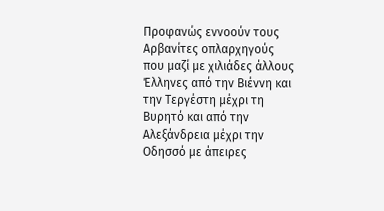Προφανώς εννοούν τους Αρβανίτες οπλαρχηγούς που μαζί με χιλιάδες άλλους Έλληνες από την Βιέννη και την Τεργέστη μέχρι τη Βυρητό και από την Αλεξάνδρεια μέχρι την Οδησσό με άπειρες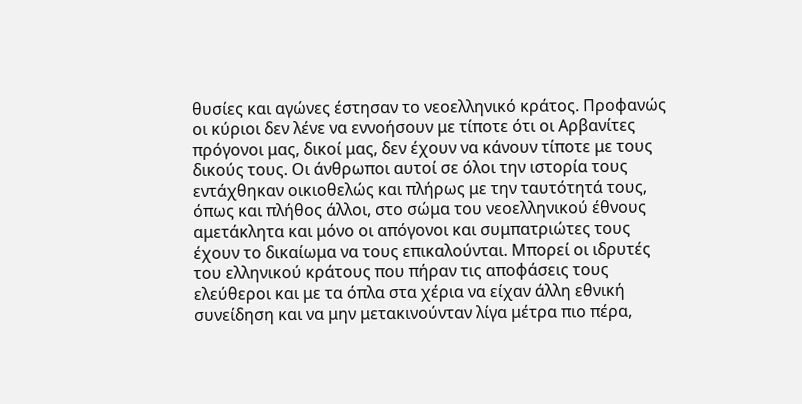θυσίες και αγώνες έστησαν το νεοελληνικό κράτος. Προφανώς οι κύριοι δεν λένε να εννοήσουν με τίποτε ότι οι Αρβανίτες πρόγονοι μας, δικοί μας, δεν έχουν να κάνουν τίποτε με τους δικούς τους. Οι άνθρωποι αυτοί σε όλοι την ιστορία τους εντάχθηκαν οικιοθελώς και πλήρως με την ταυτότητά τους, όπως και πλήθος άλλοι, στο σώμα του νεοελληνικού έθνους αμετάκλητα και μόνο οι απόγονοι και συμπατριώτες τους έχουν το δικαίωμα να τους επικαλούνται. Μπορεί οι ιδρυτές του ελληνικού κράτους που πήραν τις αποφάσεις τους ελεύθεροι και με τα όπλα στα χέρια να είχαν άλλη εθνική συνείδηση και να μην μετακινούνταν λίγα μέτρα πιο πέρα,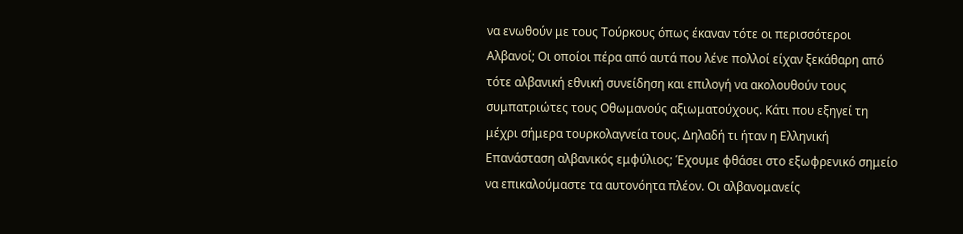να ενωθούν με τους Τούρκους όπως έκαναν τότε οι περισσότεροι Αλβανοί; Οι οποίοι πέρα από αυτά που λένε πολλοί είχαν ξεκάθαρη από τότε αλβανική εθνική συνείδηση και επιλογή να ακολουθούν τους συμπατριώτες τους Οθωμανούς αξιωματούχους. Κάτι που εξηγεί τη μέχρι σήμερα τουρκολαγνεία τους. Δηλαδή τι ήταν η Ελληνική Επανάσταση αλβανικός εμφύλιος; Έχουμε φθάσει στο εξωφρενικό σημείο να επικαλούμαστε τα αυτονόητα πλέον. Οι αλβανομανείς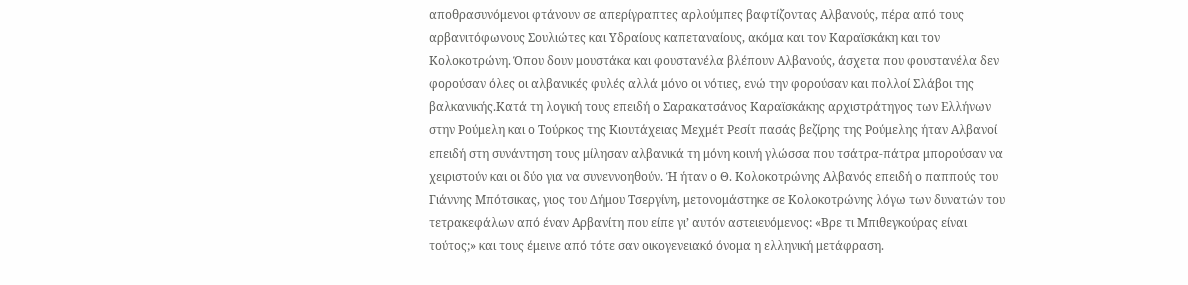αποθρασυνόμενοι φτάνουν σε απερίγραπτες αρλούμπες βαφτίζοντας Αλβανούς, πέρα από τους αρβανιτόφωνους Σουλιώτες και Υδραίους καπεταναίους, ακόμα και τον Καραϊσκάκη και τον Κολοκοτρώνη. Όπου δουν μουστάκα και φουστανέλα βλέπουν Αλβανούς, άσχετα που φουστανέλα δεν φορούσαν όλες οι αλβανικές φυλές αλλά μόνο οι νότιες, ενώ την φορούσαν και πολλοί Σλάβοι της βαλκανικής.Κατά τη λογική τους επειδή ο Σαρακατσάνος Καραϊσκάκης αρχιστράτηγος των Ελλήνων στην Ρούμελη και ο Τούρκος της Κιουτάχειας Μεχμέτ Ρεσίτ πασάς βεζίρης της Ρούμελης ήταν Αλβανοί επειδή στη συνάντηση τους μίλησαν αλβανικά τη μόνη κοινή γλώσσα που τσάτρα-πάτρα μπορούσαν να χειριστούν και οι δύο για να συνεννοηθούν. Ή ήταν ο Θ. Κολοκοτρώνης Αλβανός επειδή ο παππούς του Γιάννης Μπότσικας, γιος του Δήμου Τσεργίνη, μετονομάστηκε σε Κολοκοτρώνης λόγω των δυνατών του τετρακεφάλων από έναν Αρβανίτη που είπε γι’ αυτόν αστειευόμενος: «Βρε τι Μπιθεγκούρας είναι τούτος;» και τους έμεινε από τότε σαν οικογενειακό όνομα η ελληνική μετάφραση.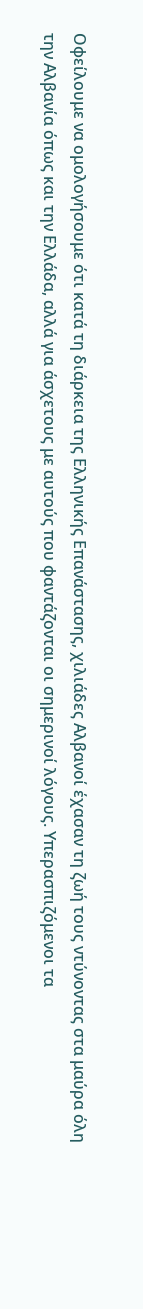Οφείλουμε να ομολογήσουμε ότι κατά τη διάρκεια της Ελληνικής Επανάστασης, χιλιάδες Αλβανοί έχασαν τη ζωή τους ντύνοντας στα μαύρα όλη την Αλβανία όπως και την Ελλάδα, αλλά για άσχετους με αυτούς που φαντάζονται οι σημερινοί λόγους. Υπερασπιζόμενοι τα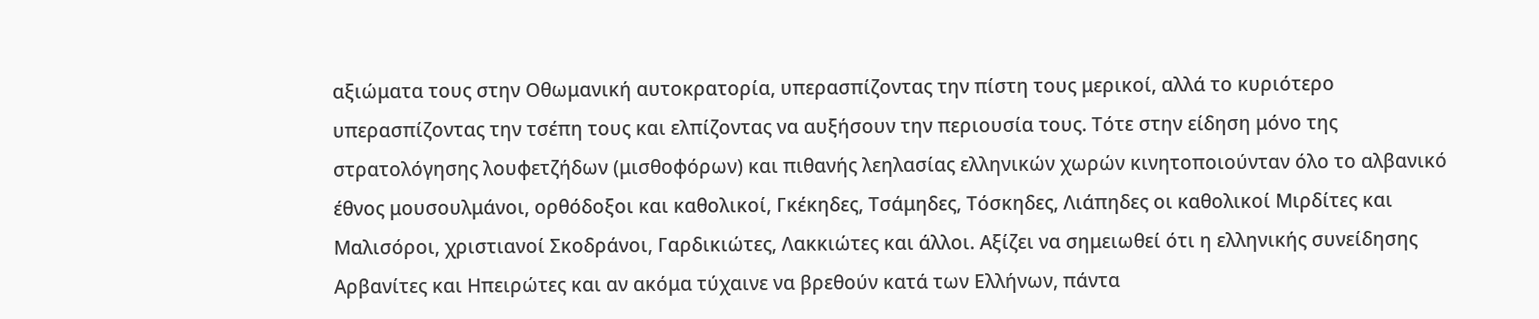αξιώματα τους στην Οθωμανική αυτοκρατορία, υπερασπίζοντας την πίστη τους μερικοί, αλλά το κυριότερο υπερασπίζοντας την τσέπη τους και ελπίζοντας να αυξήσουν την περιουσία τους. Τότε στην είδηση μόνο της στρατολόγησης λουφετζήδων (μισθοφόρων) και πιθανής λεηλασίας ελληνικών χωρών κινητοποιούνταν όλο το αλβανικό έθνος μουσουλμάνοι, ορθόδοξοι και καθολικοί, Γκέκηδες, Τσάμηδες, Τόσκηδες, Λιάπηδες οι καθολικοί Μιρδίτες και Μαλισόροι, χριστιανοί Σκοδράνοι, Γαρδικιώτες, Λακκιώτες και άλλοι. Αξίζει να σημειωθεί ότι η ελληνικής συνείδησης Αρβανίτες και Ηπειρώτες και αν ακόμα τύχαινε να βρεθούν κατά των Ελλήνων, πάντα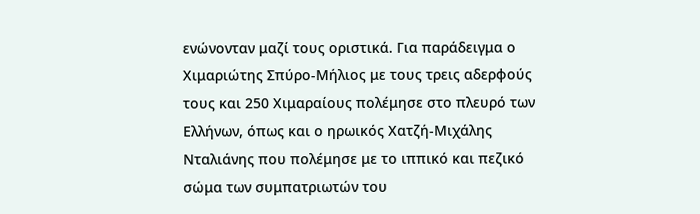ενώνονταν μαζί τους οριστικά. Για παράδειγμα ο Χιμαριώτης Σπύρο-Μήλιος με τους τρεις αδερφούς τους και 250 Χιμαραίους πολέμησε στο πλευρό των Ελλήνων, όπως και ο ηρωικός Χατζή-Μιχάλης Νταλιάνης που πολέμησε με το ιππικό και πεζικό σώμα των συμπατριωτών του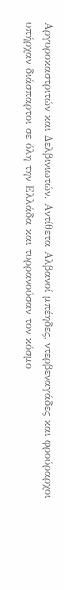Αργυροκαστριτών και Δελβινιωτών. Αντίθετα Αλβανοί μπέηδες, ντερβεναγάδες και φρούραρχοι υπήρχαν διάσπαρτοι σε όλη την Ελλάδα και τυρρανούσαν τον κόσμο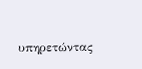υπηρετώντας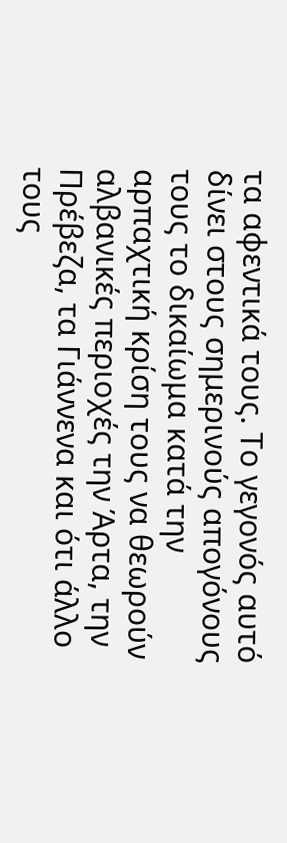τα αφεντικά τους. Το γεγονός αυτό δίνει στους σημερινούς απογόνους τους το δικαίωμα κατά την αρπαχτική κρίση τους να θεωρούν αλβανικές περιοχές την Άρτα, την Πρέβεζα, τα Γιάννενα και ότι άλλο τους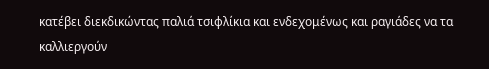κατέβει διεκδικώντας παλιά τσιφλίκια και ενδεχομένως και ραγιάδες να τα καλλιεργούν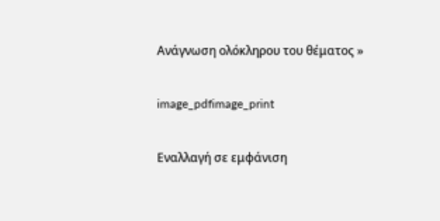Ανάγνωση ολόκληρου του θέματος »

image_pdfimage_print

Εναλλαγή σε εμφάνιση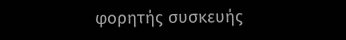φορητής συσκευής